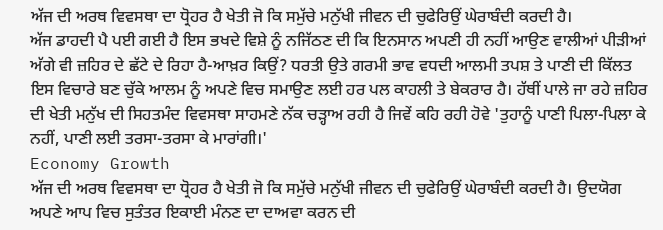ਅੱਜ ਦੀ ਅਰਥ ਵਿਵਸਥਾ ਦਾ ਧ੍ਰੋਹਰ ਹੈ ਖੇਤੀ ਜੋ ਕਿ ਸਮੁੱਚੇ ਮਨੁੱਖੀ ਜੀਵਨ ਦੀ ਚੁਫੇਰਿਉਂ ਘੇਰਾਬੰਦੀ ਕਰਦੀ ਹੈ।
ਅੱਜ ਡਾਹਦੀ ਪੈ ਪਈ ਗਈ ਹੈ ਇਸ ਭਖਦੇ ਵਿਸ਼ੇ ਨੂੰ ਨਜਿੱਠਣ ਦੀ ਕਿ ਇਨਸਾਨ ਅਪਣੀ ਹੀ ਨਹੀਂ ਆਉਣ ਵਾਲੀਆਂ ਪੀੜੀਆਂ ਅੱਗੇ ਵੀ ਜ਼ਹਿਰ ਦੇ ਛੱਟੇ ਦੇ ਰਿਹਾ ਹੈ-ਆਖ਼ਰ ਕਿਉਂ? ਧਰਤੀ ਉਤੇ ਗਰਮੀ ਭਾਵ ਵਧਦੀ ਆਲਮੀ ਤਪਸ਼ ਤੇ ਪਾਣੀ ਦੀ ਕਿੱਲਤ ਇਸ ਵਿਚਾਰੇ ਬਣ ਚੁੱਕੇ ਆਲਮ ਨੂੰ ਅਪਣੇ ਵਿਚ ਸਮਾਉਣ ਲਈ ਹਰ ਪਲ ਕਾਹਲੀ ਤੇ ਬੇਕਰਾਰ ਹੈ। ਹੱਥੀਂ ਪਾਲੇ ਜਾ ਰਹੇ ਜ਼ਹਿਰ ਦੀ ਖੇਤੀ ਮਨੁੱਖ ਦੀ ਸਿਹਤਮੰਦ ਵਿਵਸਥਾ ਸਾਹਮਣੇ ਨੱਕ ਚੜ੍ਹਾਅ ਰਹੀ ਹੈ ਜਿਵੇਂ ਕਹਿ ਰਹੀ ਹੋਵੇ 'ਤੁਹਾਨੂੰ ਪਾਣੀ ਪਿਲਾ-ਪਿਲਾ ਕੇ ਨਹੀਂ, ਪਾਣੀ ਲਈ ਤਰਸਾ-ਤਰਸਾ ਕੇ ਮਾਰਾਂਗੀ।'
Economy Growth
ਅੱਜ ਦੀ ਅਰਥ ਵਿਵਸਥਾ ਦਾ ਧ੍ਰੋਹਰ ਹੈ ਖੇਤੀ ਜੋ ਕਿ ਸਮੁੱਚੇ ਮਨੁੱਖੀ ਜੀਵਨ ਦੀ ਚੁਫੇਰਿਉਂ ਘੇਰਾਬੰਦੀ ਕਰਦੀ ਹੈ। ਉਦਯੋਗ ਅਪਣੇ ਆਪ ਵਿਚ ਸੁਤੰਤਰ ਇਕਾਈ ਮੰਨਣ ਦਾ ਦਾਅਵਾ ਕਰਨ ਦੀ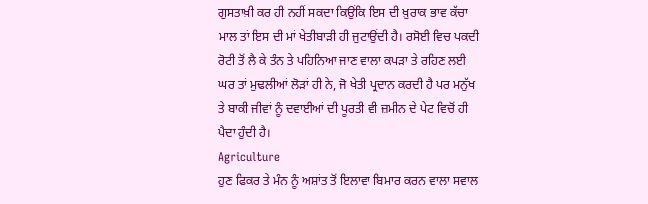ਗੁਸਤਾਖ਼ੀ ਕਰ ਹੀ ਨਹੀਂ ਸਕਦਾ ਕਿਉਂਕਿ ਇਸ ਦੀ ਖ਼ੁਰਾਕ ਭਾਵ ਕੱਚਾ ਮਾਲ ਤਾਂ ਇਸ ਦੀ ਮਾਂ ਖੇਤੀਬਾੜੀ ਹੀ ਜੁਟਾਉਂਦੀ ਹੈ। ਰਸੋਈ ਵਿਚ ਪਕਦੀ ਰੋਟੀ ਤੋਂ ਲੈ ਕੇ ਤੰਨ ਤੇ ਪਹਿਨਿਆ ਜਾਣ ਵਾਲਾ ਕਪੜਾ ਤੇ ਰਹਿਣ ਲਈ ਘਰ ਤਾਂ ਮੁਢਲੀਆਂ ਲੋੜਾਂ ਹੀ ਨੇ, ਜੋ ਖੇਤੀ ਪ੍ਰਦਾਨ ਕਰਦੀ ਹੈ ਪਰ ਮਨੁੱਖ ਤੇ ਬਾਕੀ ਜੀਵਾਂ ਨੂੰ ਦਵਾਈਆਂ ਦੀ ਪੂਰਤੀ ਵੀ ਜ਼ਮੀਨ ਦੇ ਪੇਟ ਵਿਚੋਂ ਹੀ ਪੈਦਾ ਹੁੰਦੀ ਹੈ।
Agriculture
ਹੁਣ ਫਿਕਰ ਤੇ ਮੰਨ ਨੂੰ ਅਸ਼ਾਂਤ ਤੋਂ ਇਲਾਵਾ ਬਿਮਾਰ ਕਰਨ ਵਾਲਾ ਸਵਾਲ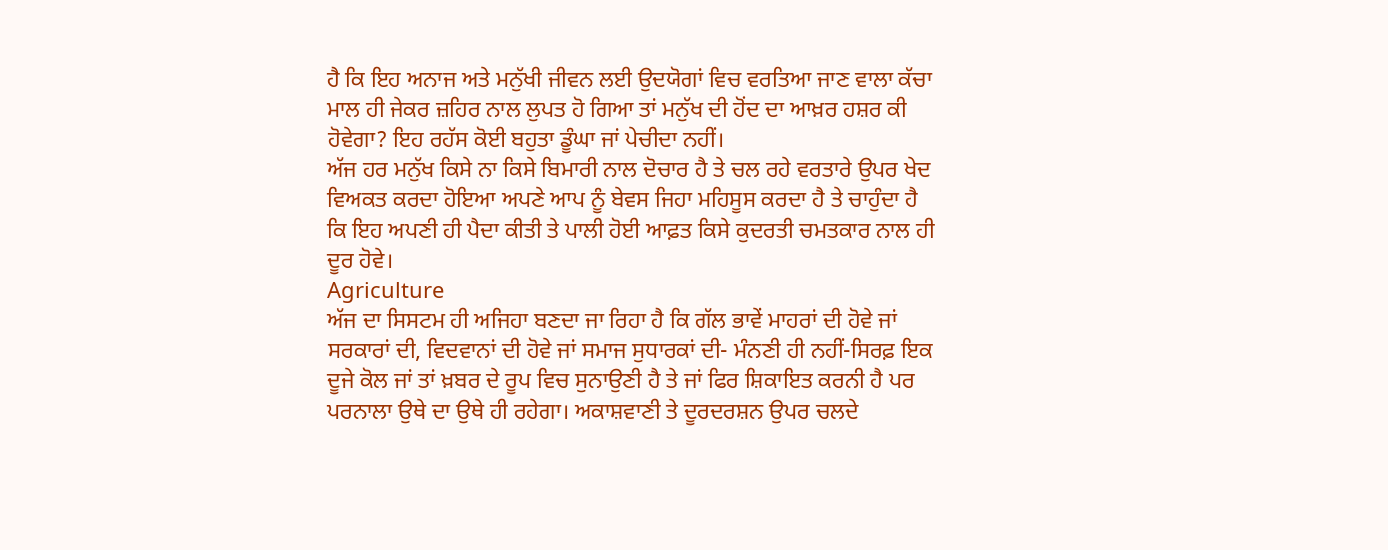ਹੈ ਕਿ ਇਹ ਅਨਾਜ ਅਤੇ ਮਨੁੱਖੀ ਜੀਵਨ ਲਈ ਉਦਯੋਗਾਂ ਵਿਚ ਵਰਤਿਆ ਜਾਣ ਵਾਲਾ ਕੱਚਾ ਮਾਲ ਹੀ ਜੇਕਰ ਜ਼ਹਿਰ ਨਾਲ ਲੁਪਤ ਹੋ ਗਿਆ ਤਾਂ ਮਨੁੱਖ ਦੀ ਹੋਂਦ ਦਾ ਆਖ਼ਰ ਹਸ਼ਰ ਕੀ ਹੋਵੇਗਾ? ਇਹ ਰਹੱਸ ਕੋਈ ਬਹੁਤਾ ਡੂੰਘਾ ਜਾਂ ਪੇਚੀਦਾ ਨਹੀਂ।
ਅੱਜ ਹਰ ਮਨੁੱਖ ਕਿਸੇ ਨਾ ਕਿਸੇ ਬਿਮਾਰੀ ਨਾਲ ਦੋਚਾਰ ਹੈ ਤੇ ਚਲ ਰਹੇ ਵਰਤਾਰੇ ਉਪਰ ਖੇਦ ਵਿਅਕਤ ਕਰਦਾ ਹੋਇਆ ਅਪਣੇ ਆਪ ਨੂੰ ਬੇਵਸ ਜਿਹਾ ਮਹਿਸੂਸ ਕਰਦਾ ਹੈ ਤੇ ਚਾਹੁੰਦਾ ਹੈ ਕਿ ਇਹ ਅਪਣੀ ਹੀ ਪੈਦਾ ਕੀਤੀ ਤੇ ਪਾਲੀ ਹੋਈ ਆਫ਼ਤ ਕਿਸੇ ਕੁਦਰਤੀ ਚਮਤਕਾਰ ਨਾਲ ਹੀ ਦੂਰ ਹੋਵੇ।
Agriculture
ਅੱਜ ਦਾ ਸਿਸਟਮ ਹੀ ਅਜਿਹਾ ਬਣਦਾ ਜਾ ਰਿਹਾ ਹੈ ਕਿ ਗੱਲ ਭਾਵੇਂ ਮਾਹਰਾਂ ਦੀ ਹੋਵੇ ਜਾਂ ਸਰਕਾਰਾਂ ਦੀ, ਵਿਦਵਾਨਾਂ ਦੀ ਹੋਵੇ ਜਾਂ ਸਮਾਜ ਸੁਧਾਰਕਾਂ ਦੀ- ਮੰਨਣੀ ਹੀ ਨਹੀਂ-ਸਿਰਫ਼ ਇਕ ਦੂਜੇ ਕੋਲ ਜਾਂ ਤਾਂ ਖ਼ਬਰ ਦੇ ਰੂਪ ਵਿਚ ਸੁਨਾਉਣੀ ਹੈ ਤੇ ਜਾਂ ਫਿਰ ਸ਼ਿਕਾਇਤ ਕਰਨੀ ਹੈ ਪਰ ਪਰਨਾਲਾ ਉਥੇ ਦਾ ਉਥੇ ਹੀ ਰਹੇਗਾ। ਅਕਾਸ਼ਵਾਣੀ ਤੇ ਦੂਰਦਰਸ਼ਨ ਉਪਰ ਚਲਦੇ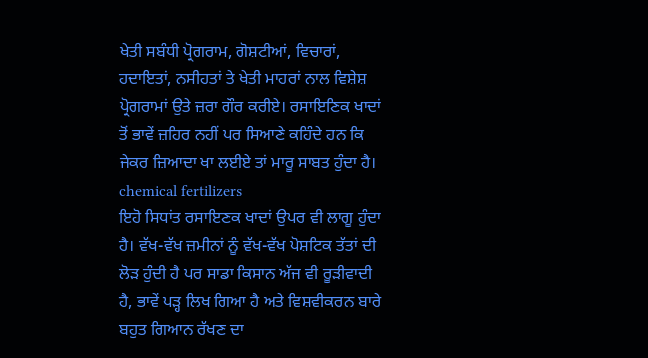ਖੇਤੀ ਸਬੰਧੀ ਪ੍ਰੋਗਰਾਮ, ਗੋਸ਼ਟੀਆਂ, ਵਿਚਾਰਾਂ, ਹਦਾਇਤਾਂ, ਨਸੀਹਤਾਂ ਤੇ ਖੇਤੀ ਮਾਹਰਾਂ ਨਾਲ ਵਿਸ਼ੇਸ਼ ਪ੍ਰੋਗਰਾਮਾਂ ਉਤੇ ਜ਼ਰਾ ਗੌਰ ਕਰੀਏ। ਰਸਾਇਣਿਕ ਖਾਦਾਂ ਤੋਂ ਭਾਵੇਂ ਜ਼ਹਿਰ ਨਹੀਂ ਪਰ ਸਿਆਣੇ ਕਹਿੰਦੇ ਹਨ ਕਿ ਜੇਕਰ ਜ਼ਿਆਦਾ ਖਾ ਲਈਏ ਤਾਂ ਮਾਰੂ ਸਾਬਤ ਹੁੰਦਾ ਹੈ।
chemical fertilizers
ਇਹੋ ਸਿਧਾਂਤ ਰਸਾਇਣਕ ਖਾਦਾਂ ਉਪਰ ਵੀ ਲਾਗੂ ਹੁੰਦਾ ਹੈ। ਵੱਖ-ਵੱਖ ਜ਼ਮੀਨਾਂ ਨੂੰ ਵੱਖ-ਵੱਖ ਪੋਸ਼ਟਿਕ ਤੱਤਾਂ ਦੀ ਲੋੜ ਹੁੰਦੀ ਹੈ ਪਰ ਸਾਡਾ ਕਿਸਾਨ ਅੱਜ ਵੀ ਰੂੜੀਵਾਦੀ ਹੈ, ਭਾਵੇਂ ਪੜ੍ਹ ਲਿਖ ਗਿਆ ਹੈ ਅਤੇ ਵਿਸ਼ਵੀਕਰਨ ਬਾਰੇ ਬਹੁਤ ਗਿਆਨ ਰੱਖਣ ਦਾ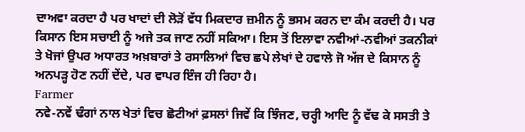ਦਾਅਵਾ ਕਰਦਾ ਹੈ ਪਰ ਖਾਦਾਂ ਦੀ ਲੋੜੋਂ ਵੱਧ ਮਿਕਦਾਰ ਜ਼ਮੀਨ ਨੂੰ ਭਸਮ ਕਰਨ ਦਾ ਕੰਮ ਕਰਦੀ ਹੈ। ਪਰ ਕਿਸਾਨ ਇਸ ਸਚਾਈ ਨੂੰ ਅਜੇ ਤਕ ਜਾਣ ਨਹੀਂ ਸਕਿਆ। ਇਸ ਤੋਂ ਇਲਾਵਾ ਨਵੀਆਂ-ਨਵੀਆਂ ਤਕਨੀਕਾਂ ਤੇ ਖੋਜਾਂ ਉਪਰ ਅਧਾਰਤ ਅਖ਼ਬਾਰਾਂ ਤੇ ਰਸਾਲਿਆਂ ਵਿਚ ਛਪੇ ਲੇਖਾਂ ਦੇ ਹਵਾਲੇ ਜੋ ਅੱਜ ਦੇ ਕਿਸਾਨ ਨੂੰ ਅਨਪੜ੍ਹ ਹੋਣ ਨਹੀਂ ਦੇਂਦੇ, ਪਰ ਵਾਪਰ ਇੰਜ ਹੀ ਰਿਹਾ ਹੈ।
Farmer
ਨਵੇ-ਨਵੇਂ ਢੰਗਾਂ ਨਾਲ ਖੇਤਾਂ ਵਿਚ ਛੋਟੀਆਂ ਫ਼ਸਲਾਂ ਜਿਵੇਂ ਕਿ ਝਿੰਜਣ, ਚਰ੍ਹੀ ਆਦਿ ਨੂੰ ਵੱਢ ਕੇ ਸਸਤੀ ਤੇ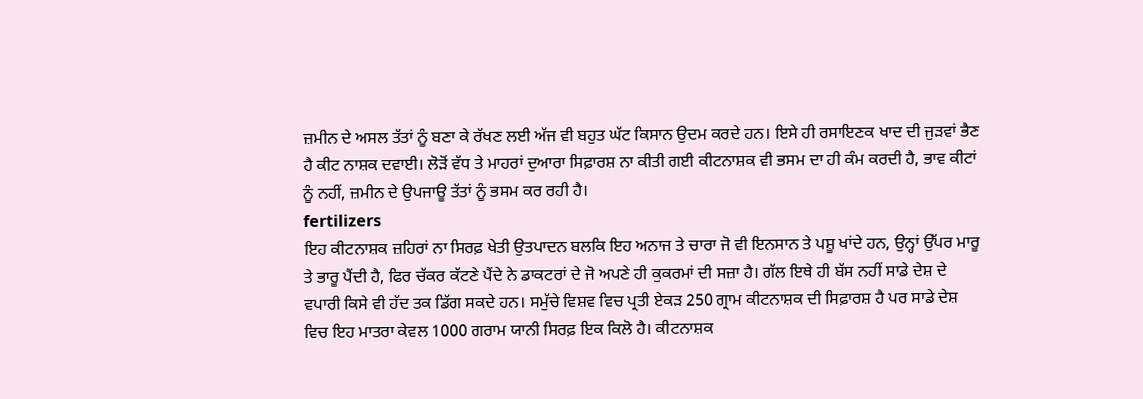ਜ਼ਮੀਨ ਦੇ ਅਸਲ ਤੱਤਾਂ ਨੂੰ ਬਣਾ ਕੇ ਰੱਖਣ ਲਈ ਅੱਜ ਵੀ ਬਹੁਤ ਘੱਟ ਕਿਸਾਨ ਉਦਮ ਕਰਦੇ ਹਨ। ਇਸੇ ਹੀ ਰਸਾਇਣਕ ਖਾਦ ਦੀ ਜੁੜਵਾਂ ਭੈਣ ਹੈ ਕੀਟ ਨਾਸ਼ਕ ਦਵਾਈ। ਲੋੜੋਂ ਵੱਧ ਤੇ ਮਾਹਰਾਂ ਦੁਆਰਾ ਸਿਫ਼ਾਰਸ਼ ਨਾ ਕੀਤੀ ਗਈ ਕੀਟਨਾਸ਼ਕ ਵੀ ਭਸਮ ਦਾ ਹੀ ਕੰਮ ਕਰਦੀ ਹੈ, ਭਾਵ ਕੀਟਾਂ ਨੂੰ ਨਹੀਂ, ਜ਼ਮੀਨ ਦੇ ਉਪਜਾਊ ਤੱਤਾਂ ਨੂੰ ਭਸਮ ਕਰ ਰਹੀ ਹੈ।
fertilizers
ਇਹ ਕੀਟਨਾਸ਼ਕ ਜ਼ਹਿਰਾਂ ਨਾ ਸਿਰਫ਼ ਖੇਤੀ ਉਤਪਾਦਨ ਬਲਕਿ ਇਹ ਅਨਾਜ ਤੇ ਚਾਰਾ ਜੋ ਵੀ ਇਨਸਾਨ ਤੇ ਪਸ਼ੂ ਖਾਂਦੇ ਹਨ, ਉਨ੍ਹਾਂ ਉੱਪਰ ਮਾਰੂ ਤੇ ਭਾਰੂ ਪੈਂਦੀ ਹੈ, ਫਿਰ ਚੱਕਰ ਕੱਟਣੇ ਪੈਂਦੇ ਨੇ ਡਾਕਟਰਾਂ ਦੇ ਜੋ ਅਪਣੇ ਹੀ ਕੁਕਰਮਾਂ ਦੀ ਸਜ਼ਾ ਹੈ। ਗੱਲ ਇਥੇ ਹੀ ਬੱਸ ਨਹੀਂ ਸਾਡੇ ਦੇਸ਼ ਦੇ ਵਪਾਰੀ ਕਿਸੇ ਵੀ ਹੱਦ ਤਕ ਡਿੱਗ ਸਕਦੇ ਹਨ। ਸਮੁੱਚੇ ਵਿਸ਼ਵ ਵਿਚ ਪ੍ਰਤੀ ਏਕੜ 250 ਗ੍ਰਾਮ ਕੀਟਨਾਸ਼ਕ ਦੀ ਸਿਫ਼ਾਰਸ਼ ਹੈ ਪਰ ਸਾਡੇ ਦੇਸ਼ ਵਿਚ ਇਹ ਮਾਤਰਾ ਕੇਵਲ 1000 ਗਰਾਮ ਯਾਨੀ ਸਿਰਫ਼ ਇਕ ਕਿਲੋ ਹੈ। ਕੀਟਨਾਸ਼ਕ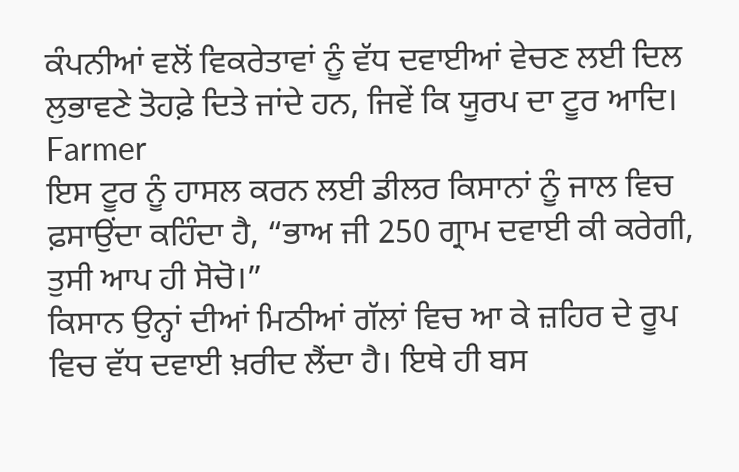ਕੰਪਨੀਆਂ ਵਲੋਂ ਵਿਕਰੇਤਾਵਾਂ ਨੂੰ ਵੱਧ ਦਵਾਈਆਂ ਵੇਚਣ ਲਈ ਦਿਲ ਲੁਭਾਵਣੇ ਤੋਹਫ਼ੇ ਦਿਤੇ ਜਾਂਦੇ ਹਨ, ਜਿਵੇਂ ਕਿ ਯੂਰਪ ਦਾ ਟੂਰ ਆਦਿ।
Farmer
ਇਸ ਟੂਰ ਨੂੰ ਹਾਸਲ ਕਰਨ ਲਈ ਡੀਲਰ ਕਿਸਾਨਾਂ ਨੂੰ ਜਾਲ ਵਿਚ ਫ਼ਸਾਉਂਦਾ ਕਹਿੰਦਾ ਹੈ, “ਭਾਅ ਜੀ 250 ਗ੍ਰਾਮ ਦਵਾਈ ਕੀ ਕਰੇਗੀ, ਤੁਸੀ ਆਪ ਹੀ ਸੋਚੋ।”
ਕਿਸਾਨ ਉਨ੍ਹਾਂ ਦੀਆਂ ਮਿਠੀਆਂ ਗੱਲਾਂ ਵਿਚ ਆ ਕੇ ਜ਼ਹਿਰ ਦੇ ਰੂਪ ਵਿਚ ਵੱਧ ਦਵਾਈ ਖ਼ਰੀਦ ਲੈਂਦਾ ਹੈ। ਇਥੇ ਹੀ ਬਸ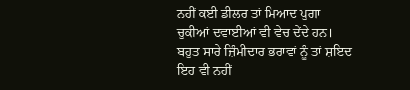ਨਹੀਂ ਕਈ ਡੀਲਰ ਤਾਂ ਮਿਆਦ ਪੁਗਾ ਚੁਕੀਆਂ ਦਵਾਈਆਂ ਵੀ ਵੇਚ ਦੇਂਦੇ ਹਨ। ਬਹੁਤ ਸਾਰੇ ਜ਼ਿੰਮੀਦਾਰ ਭਰਾਵਾਂ ਨੂੰ ਤਾਂ ਸ਼ਇਦ ਇਹ ਵੀ ਨਹੀਂ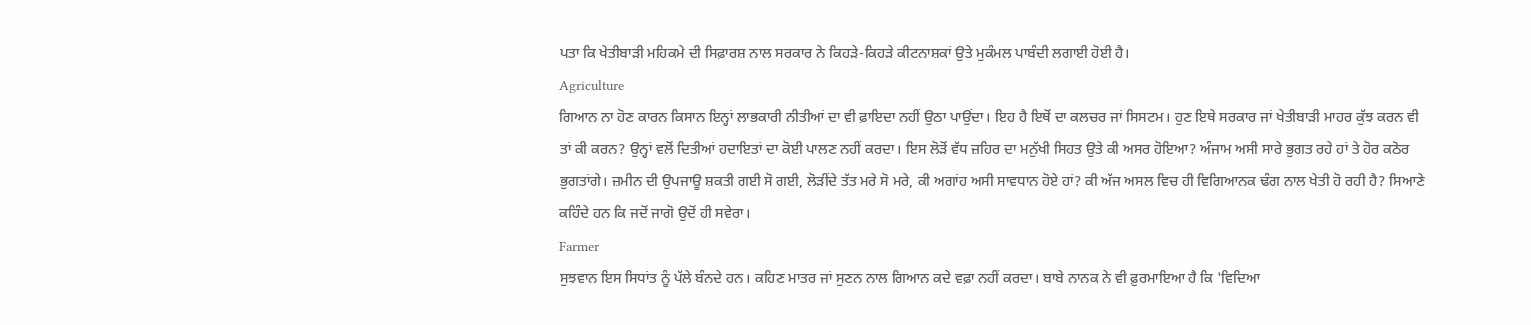ਪਤਾ ਕਿ ਖੇਤੀਬਾੜੀ ਮਹਿਕਮੇ ਦੀ ਸਿਫ਼ਾਰਸ਼ ਨਾਲ ਸਰਕਾਰ ਨੇ ਕਿਹੜੇ-ਕਿਹੜੇ ਕੀਟਨਾਸ਼ਕਾਂ ਉਤੇ ਮੁਕੰਮਲ ਪਾਬੰਦੀ ਲਗਾਈ ਹੋਈ ਹੈ।
Agriculture
ਗਿਆਨ ਨਾ ਹੋਣ ਕਾਰਨ ਕਿਸਾਨ ਇਨ੍ਹਾਂ ਲਾਭਕਾਰੀ ਨੀਤੀਆਂ ਦਾ ਵੀ ਫ਼ਾਇਦਾ ਨਹੀਂ ਉਠਾ ਪਾਉਂਦਾ। ਇਹ ਹੈ ਇਥੋਂ ਦਾ ਕਲਚਰ ਜਾਂ ਸਿਸਟਮ। ਹੁਣ ਇਥੇ ਸਰਕਾਰ ਜਾਂ ਖੇਤੀਬਾੜੀ ਮਾਹਰ ਕੁੱਝ ਕਰਨ ਵੀ ਤਾਂ ਕੀ ਕਰਨ? ਉਨ੍ਹਾਂ ਵਲੋਂ ਦਿਤੀਆਂ ਹਦਾਇਤਾਂ ਦਾ ਕੋਈ ਪਾਲਣ ਨਹੀਂ ਕਰਦਾ। ਇਸ ਲੋੜੋਂ ਵੱਧ ਜ਼ਹਿਰ ਦਾ ਮਨੁੱਖੀ ਸਿਹਤ ਉਤੇ ਕੀ ਅਸਰ ਹੋਇਆ? ਅੰਜਾਮ ਅਸੀ ਸਾਰੇ ਭੁਗਤ ਰਹੇ ਹਾਂ ਤੇ ਹੋਰ ਕਠੋਰ ਭੁਗਤਾਂਗੇ। ਜ਼ਮੀਨ ਦੀ ਉਪਜਾਊ ਸ਼ਕਤੀ ਗਈ ਸੋ ਗਈ, ਲੋੜੀਂਦੇ ਤੱਤ ਮਰੇ ਸੋ ਮਰੇ, ਕੀ ਅਗਾਂਹ ਅਸੀ ਸਾਵਧਾਨ ਹੋਏ ਹਾਂ? ਕੀ ਅੱਜ ਅਸਲ ਵਿਚ ਹੀ ਵਿਗਿਆਨਕ ਢੰਗ ਨਾਲ ਖੇਤੀ ਹੋ ਰਹੀ ਹੈ? ਸਿਆਣੇ ਕਹਿੰਦੇ ਹਨ ਕਿ ਜਦੋਂ ਜਾਗੋ ਉਦੋਂ ਹੀ ਸਵੇਰਾ।
Farmer
ਸੁਝਵਾਨ ਇਸ ਸਿਧਾਂਤ ਨੂੰ ਪੱਲੇ ਬੰਨਦੇ ਹਨ। ਕਹਿਣ ਮਾਤਰ ਜਾਂ ਸੁਣਨ ਨਾਲ ਗਿਆਨ ਕਦੇ ਵਫ਼ਾ ਨਹੀਂ ਕਰਦਾ। ਬਾਬੇ ਨਾਨਕ ਨੇ ਵੀ ਫ਼ੁਰਮਾਇਆ ਹੈ ਕਿ 'ਵਿਦਿਆ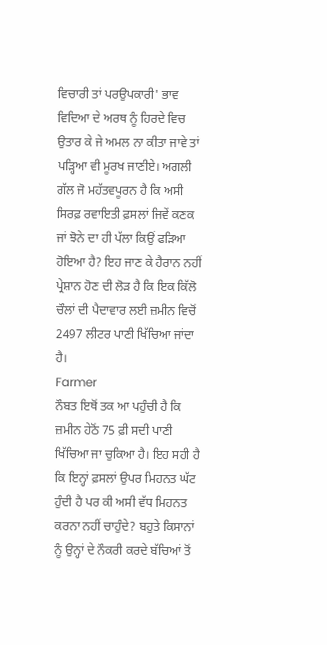ਵਿਚਾਰੀ ਤਾਂ ਪਰਉਪਕਾਰੀ' ਭਾਵ ਵਿਦਿਆ ਦੇ ਅਰਥ ਨੂੰ ਹਿਰਦੇ ਵਿਚ ਉਤਾਰ ਕੇ ਜੇ ਅਮਲ ਨਾ ਕੀਤਾ ਜਾਵੇ ਤਾਂ ਪੜ੍ਹਿਆ ਵੀ ਮੂਰਖ ਜਾਣੀਏ। ਅਗਲੀ ਗੱਲ ਜੋ ਮਹੱਤਵਪੂਰਨ ਹੈ ਕਿ ਅਸੀ ਸਿਰਫ਼ ਰਵਾਇਤੀ ਫ਼ਸਲਾਂ ਜਿਵੇਂ ਕਣਕ ਜਾਂ ਝੋਨੇ ਦਾ ਹੀ ਪੱਲਾ ਕਿਉਂ ਫੜਿਆ ਹੋਇਆ ਹੈ? ਇਹ ਜਾਣ ਕੇ ਹੈਰਾਨ ਨਹੀਂ ਪ੍ਰੇਸ਼ਾਨ ਹੋਣ ਦੀ ਲੋੜ ਹੈ ਕਿ ਇਕ ਕਿੱਲੋ ਚੌਲਾਂ ਦੀ ਪੈਦਾਵਾਰ ਲਈ ਜ਼ਮੀਨ ਵਿਚੋਂ 2497 ਲੀਟਰ ਪਾਣੀ ਖਿੱਚਿਆ ਜਾਂਦਾ ਹੈ।
Farmer
ਨੌਬਤ ਇਥੋਂ ਤਕ ਆ ਪਹੁੰਚੀ ਹੈ ਕਿ ਜ਼ਮੀਨ ਹੇਠੋਂ 75 ਫ਼ੀ ਸਦੀ ਪਾਣੀ ਖਿੱਚਿਆ ਜਾ ਚੁਕਿਆ ਹੈ। ਇਹ ਸਹੀ ਹੈ ਕਿ ਇਨ੍ਹਾਂ ਫ਼ਸਲਾਂ ਉਪਰ ਮਿਹਨਤ ਘੱਟ ਹੁੰਦੀ ਹੈ ਪਰ ਕੀ ਅਸੀ ਵੱਧ ਮਿਹਨਤ ਕਰਨਾ ਨਹੀਂ ਚਾਹੁੰਦੇ? ਬਹੁਤੇ ਕਿਸਾਨਾਂ ਨੂੰ ਉਨ੍ਹਾਂ ਦੇ ਨੌਕਰੀ ਕਰਦੇ ਬੱਚਿਆਂ ਤੋਂ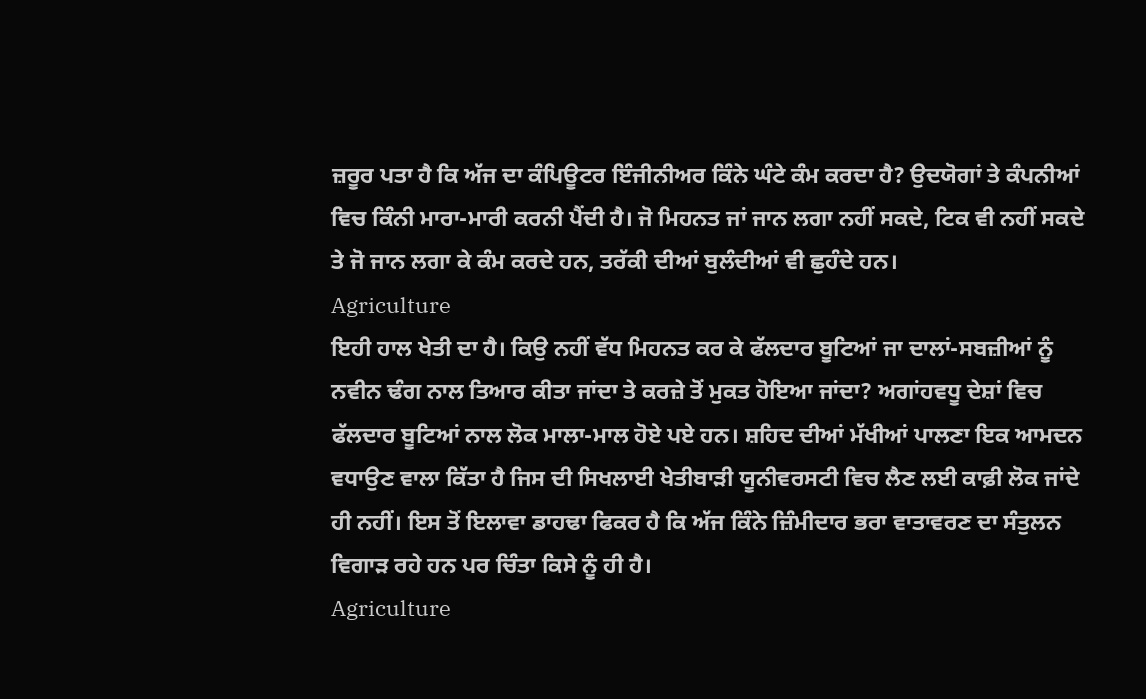ਜ਼ਰੂਰ ਪਤਾ ਹੈ ਕਿ ਅੱਜ ਦਾ ਕੰਪਿਊਟਰ ਇੰਜੀਨੀਅਰ ਕਿੰਨੇ ਘੰਟੇ ਕੰਮ ਕਰਦਾ ਹੈ? ਉਦਯੋਗਾਂ ਤੇ ਕੰਪਨੀਆਂ ਵਿਚ ਕਿੰਨੀ ਮਾਰਾ-ਮਾਰੀ ਕਰਨੀ ਪੈਂਦੀ ਹੈ। ਜੋ ਮਿਹਨਤ ਜਾਂ ਜਾਨ ਲਗਾ ਨਹੀਂ ਸਕਦੇ, ਟਿਕ ਵੀ ਨਹੀਂ ਸਕਦੇ ਤੇ ਜੋ ਜਾਨ ਲਗਾ ਕੇ ਕੰਮ ਕਰਦੇ ਹਨ, ਤਰੱਕੀ ਦੀਆਂ ਬੁਲੰਦੀਆਂ ਵੀ ਛੁਹੰਦੇ ਹਨ।
Agriculture
ਇਹੀ ਹਾਲ ਖੇਤੀ ਦਾ ਹੈ। ਕਿਉ ਨਹੀਂ ਵੱਧ ਮਿਹਨਤ ਕਰ ਕੇ ਫੱਲਦਾਰ ਬੂਟਿਆਂ ਜਾ ਦਾਲਾਂ-ਸਬਜ਼ੀਆਂ ਨੂੰ ਨਵੀਨ ਢੰਗ ਨਾਲ ਤਿਆਰ ਕੀਤਾ ਜਾਂਦਾ ਤੇ ਕਰਜ਼ੇ ਤੋਂ ਮੁਕਤ ਹੋਇਆ ਜਾਂਦਾ? ਅਗਾਂਹਵਧੂ ਦੇਸ਼ਾਂ ਵਿਚ ਫੱਲਦਾਰ ਬੂਟਿਆਂ ਨਾਲ ਲੋਕ ਮਾਲਾ-ਮਾਲ ਹੋਏ ਪਏ ਹਨ। ਸ਼ਹਿਦ ਦੀਆਂ ਮੱਖੀਆਂ ਪਾਲਣਾ ਇਕ ਆਮਦਨ ਵਧਾਉਣ ਵਾਲਾ ਕਿੱਤਾ ਹੈ ਜਿਸ ਦੀ ਸਿਖਲਾਈ ਖੇਤੀਬਾੜੀ ਯੂਨੀਵਰਸਟੀ ਵਿਚ ਲੈਣ ਲਈ ਕਾਫ਼ੀ ਲੋਕ ਜਾਂਦੇ ਹੀ ਨਹੀਂ। ਇਸ ਤੋਂ ਇਲਾਵਾ ਡਾਹਢਾ ਫਿਕਰ ਹੈ ਕਿ ਅੱਜ ਕਿੰਨੇ ਜ਼ਿੰਮੀਦਾਰ ਭਰਾ ਵਾਤਾਵਰਣ ਦਾ ਸੰਤੁਲਨ ਵਿਗਾੜ ਰਹੇ ਹਨ ਪਰ ਚਿੰਤਾ ਕਿਸੇ ਨੂੰ ਹੀ ਹੈ।
Agriculture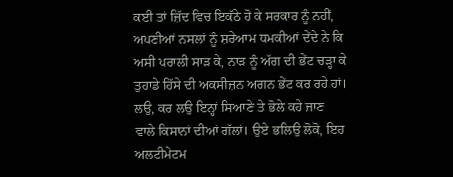ਕਈ ਤਾਂ ਜ਼ਿੱਦ ਵਿਚ ਇਕੱਠੇ ਹੋ ਕੇ ਸਰਕਾਰ ਨੂੰ ਨਹੀਂ, ਅਪਣੀਆਂ ਨਸਲਾਂ ਨੂੰ ਸ਼ਰੇਆਮ ਧਮਕੀਆਂ ਦੇਂਦੇ ਨੇ ਕਿ ਅਸੀ ਪਰਾਲੀ ਸਾੜ ਕੇ, ਨਾੜ ਨੂੰ ਅੱਗ ਦੀ ਭੇਂਟ ਚੜ੍ਹਾ ਕੇ ਤੁਹਾਡੇ ਹਿੱਸੇ ਦੀ ਅਕਸੀਜ਼ਨ ਅਗਨ ਭੇਂਟ ਕਰ ਰਹੇ ਹਾਂ। ਲਉ, ਕਰ ਲਉ ਇਨ੍ਹਾਂ ਸਿਆਣੇ ਤੇ ਭੋਲੇ ਕਹੇ ਜਾਣ ਵਾਲੇ ਕਿਸਾਨਾਂ ਦੀਆਂ ਗੱਲਾਂ। ਉਏ ਭਲਿਉ ਲੋਕੋ, ਇਹ ਅਲਟੀਮੇਟਮ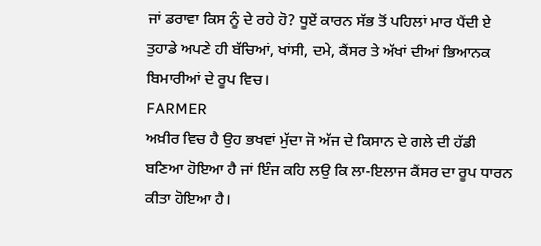ਜਾਂ ਡਰਾਵਾ ਕਿਸ ਨੂੰ ਦੇ ਰਹੇ ਹੋ? ਧੂਏਂ ਕਾਰਨ ਸੱਭ ਤੋਂ ਪਹਿਲਾਂ ਮਾਰ ਪੈਂਦੀ ਏ ਤੁਹਾਡੇ ਅਪਣੇ ਹੀ ਬੱਚਿਆਂ, ਖਾਂਸੀ, ਦਮੇ, ਕੈਂਸਰ ਤੇ ਅੱਖਾਂ ਦੀਆਂ ਭਿਆਨਕ ਬਿਮਾਰੀਆਂ ਦੇ ਰੂਪ ਵਿਚ।
FARMER
ਅਖ਼ੀਰ ਵਿਚ ਹੈ ਉਹ ਭਖਵਾਂ ਮੁੱਦਾ ਜੋ ਅੱਜ ਦੇ ਕਿਸਾਨ ਦੇ ਗਲੇ ਦੀ ਹੱਡੀ ਬਣਿਆ ਹੋਇਆ ਹੈ ਜਾਂ ਇੰਜ ਕਹਿ ਲਉ ਕਿ ਲਾ-ਇਲਾਜ ਕੈਂਸਰ ਦਾ ਰੂਪ ਧਾਰਨ ਕੀਤਾ ਹੋਇਆ ਹੈ।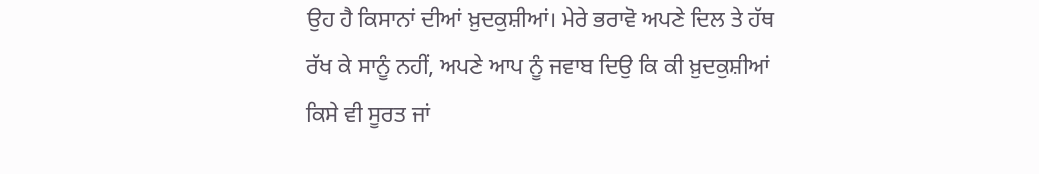ਉਹ ਹੈ ਕਿਸਾਨਾਂ ਦੀਆਂ ਖ਼ੁਦਕੁਸ਼ੀਆਂ। ਮੇਰੇ ਭਰਾਵੋ ਅਪਣੇ ਦਿਲ ਤੇ ਹੱਥ ਰੱਖ ਕੇ ਸਾਨੂੰ ਨਹੀਂ, ਅਪਣੇ ਆਪ ਨੂੰ ਜਵਾਬ ਦਿਉ ਕਿ ਕੀ ਖ਼ੁਦਕੁਸ਼ੀਆਂ ਕਿਸੇ ਵੀ ਸੂਰਤ ਜਾਂ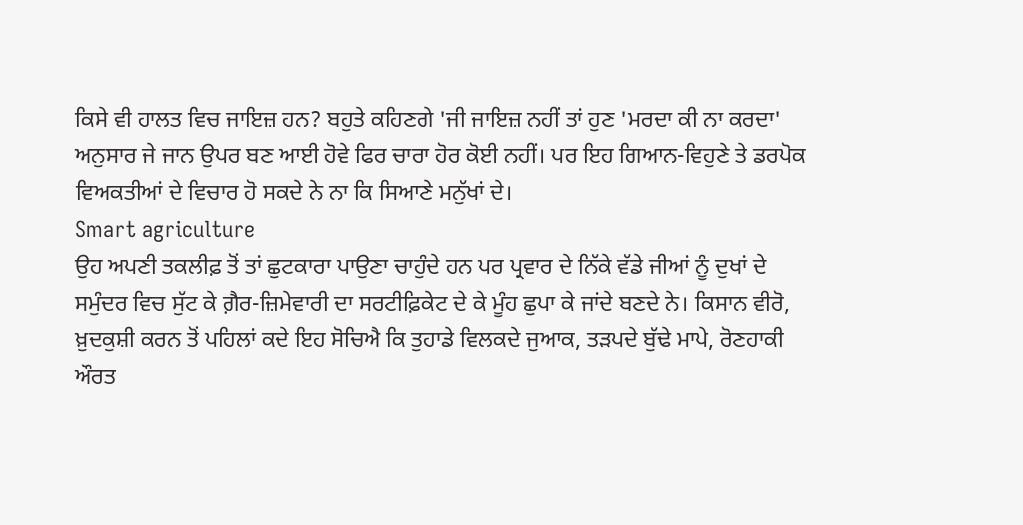ਕਿਸੇ ਵੀ ਹਾਲਤ ਵਿਚ ਜਾਇਜ਼ ਹਨ? ਬਹੁਤੇ ਕਹਿਣਗੇ 'ਜੀ ਜਾਇਜ਼ ਨਹੀਂ ਤਾਂ ਹੁਣ 'ਮਰਦਾ ਕੀ ਨਾ ਕਰਦਾ' ਅਨੁਸਾਰ ਜੇ ਜਾਨ ਉਪਰ ਬਣ ਆਈ ਹੋਵੇ ਫਿਰ ਚਾਰਾ ਹੋਰ ਕੋਈ ਨਹੀਂ। ਪਰ ਇਹ ਗਿਆਨ-ਵਿਹੁਣੇ ਤੇ ਡਰਪੋਕ ਵਿਅਕਤੀਆਂ ਦੇ ਵਿਚਾਰ ਹੋ ਸਕਦੇ ਨੇ ਨਾ ਕਿ ਸਿਆਣੇ ਮਨੁੱਖਾਂ ਦੇ।
Smart agriculture
ਉਹ ਅਪਣੀ ਤਕਲੀਫ਼ ਤੋਂ ਤਾਂ ਛੁਟਕਾਰਾ ਪਾਉਣਾ ਚਾਹੁੰਦੇ ਹਨ ਪਰ ਪ੍ਰਵਾਰ ਦੇ ਨਿੱਕੇ ਵੱਡੇ ਜੀਆਂ ਨੂੰ ਦੁਖਾਂ ਦੇ ਸਮੁੰਦਰ ਵਿਚ ਸੁੱਟ ਕੇ ਗ਼ੈਰ-ਜ਼ਿਮੇਵਾਰੀ ਦਾ ਸਰਟੀਫ਼ਿਕੇਟ ਦੇ ਕੇ ਮੂੰਹ ਛੁਪਾ ਕੇ ਜਾਂਦੇ ਬਣਦੇ ਨੇ। ਕਿਸਾਨ ਵੀਰੋ, ਖ਼ੁਦਕੁਸ਼ੀ ਕਰਨ ਤੋਂ ਪਹਿਲਾਂ ਕਦੇ ਇਹ ਸੋਚਿਐ ਕਿ ਤੁਹਾਡੇ ਵਿਲਕਦੇ ਜੁਆਕ, ਤੜਪਦੇ ਬੁੱਢੇ ਮਾਪੇ, ਰੋਣਹਾਕੀ ਔਰਤ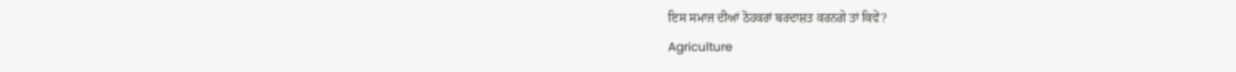ਇਸ ਸਮਾਜ ਦੀਆਂ ਠੋਹਕਰਾਂ ਬਰਦਾਸ਼ਤ ਕਰਨਗੇ ਤਾਂ ਕਿਵੇਂ?
Agriculture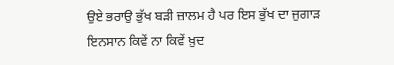ਉਏ ਭਰਾਉ ਭੁੱਖ ਬੜੀ ਜ਼ਾਲਮ ਹੈ ਪਰ ਇਸ ਭੁੱਖ ਦਾ ਜੁਗਾੜ ਇਨਸਾਨ ਕਿਵੇਂ ਨਾ ਕਿਵੇਂ ਖ਼ੁਦ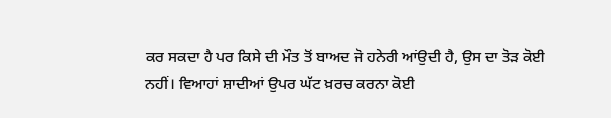ਕਰ ਸਕਦਾ ਹੈ ਪਰ ਕਿਸੇ ਦੀ ਮੌਤ ਤੋਂ ਬਾਅਦ ਜੋ ਹਨੇਰੀ ਆਂਉਦੀ ਹੈ, ਉਸ ਦਾ ਤੋੜ ਕੋਈ ਨਹੀਂ। ਵਿਆਹਾਂ ਸ਼ਾਦੀਆਂ ਉਪਰ ਘੱਟ ਖ਼ਰਚ ਕਰਨਾ ਕੋਈ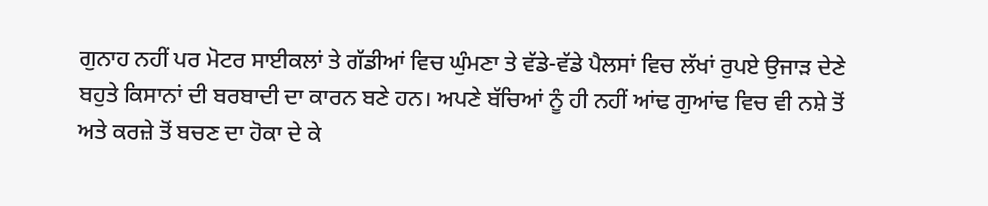ਗੁਨਾਹ ਨਹੀਂ ਪਰ ਮੋਟਰ ਸਾਈਕਲਾਂ ਤੇ ਗੱਡੀਆਂ ਵਿਚ ਘੁੰਮਣਾ ਤੇ ਵੱਡੇ-ਵੱਡੇ ਪੈਲਸਾਂ ਵਿਚ ਲੱਖਾਂ ਰੁਪਏ ਉਜਾੜ ਦੇਣੇ ਬਹੁਤੇ ਕਿਸਾਨਾਂ ਦੀ ਬਰਬਾਦੀ ਦਾ ਕਾਰਨ ਬਣੇ ਹਨ। ਅਪਣੇ ਬੱਚਿਆਂ ਨੂੰ ਹੀ ਨਹੀਂ ਆਂਢ ਗੁਆਂਢ ਵਿਚ ਵੀ ਨਸ਼ੇ ਤੋਂ ਅਤੇ ਕਰਜ਼ੇ ਤੋਂ ਬਚਣ ਦਾ ਹੋਕਾ ਦੇ ਕੇ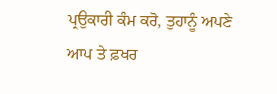ਪ੍ਰਉਕਾਰੀ ਕੰਮ ਕਰੋ, ਤੁਹਾਨੂੰ ਅਪਣੇ ਆਪ ਤੇ ਫ਼ਖਰ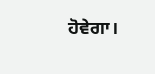ਹੋਵੇਗਾ।